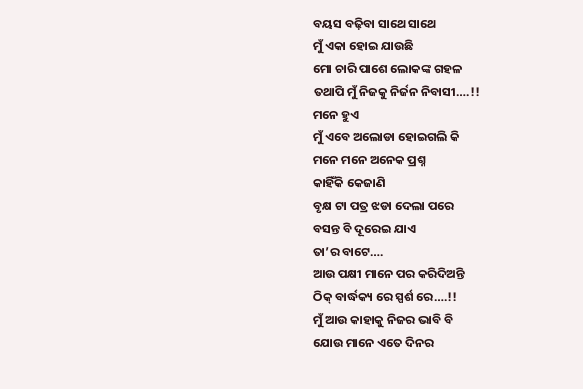ବୟସ ବଢ଼ିବା ସାଥେ ସାଥେ
ମୁଁ ଏକା ହୋଇ ଯାଉଛି
ମୋ ଚାରି ପାଶେ ଲୋକଙ୍କ ଗହଳ
ତଥାପି ମୁଁ ନିଜକୁ ନିର୍ଜନ ନିବାସୀ….!!
ମନେ ହୁଏ
ମୁଁ ଏବେ ଅଲୋଡା ହୋଇଗଲି କି
ମନେ ମନେ ଅନେକ ପ୍ରଶ୍ନ
କାହିଁକି କେଜାଣି
ବୃକ୍ଷ ଟା ପତ୍ର ଝଡା ଦେଲା ପରେ
ବସନ୍ତ ବି ଦୂରେଇ ଯାଏ
ତା’ର ବାଟେ….
ଆଉ ପକ୍ଷୀ ମାନେ ପର କରିଦିଅନ୍ତି
ଠିକ୍ ବାର୍ଦ୍ଧକ୍ୟ ରେ ସ୍ପର୍ଶ ରେ….!!
ମୁଁ ଆଉ କାହାକୁ ନିଜର ଭାବି ବି
ଯୋଉ ମାନେ ଏତେ ଦିନର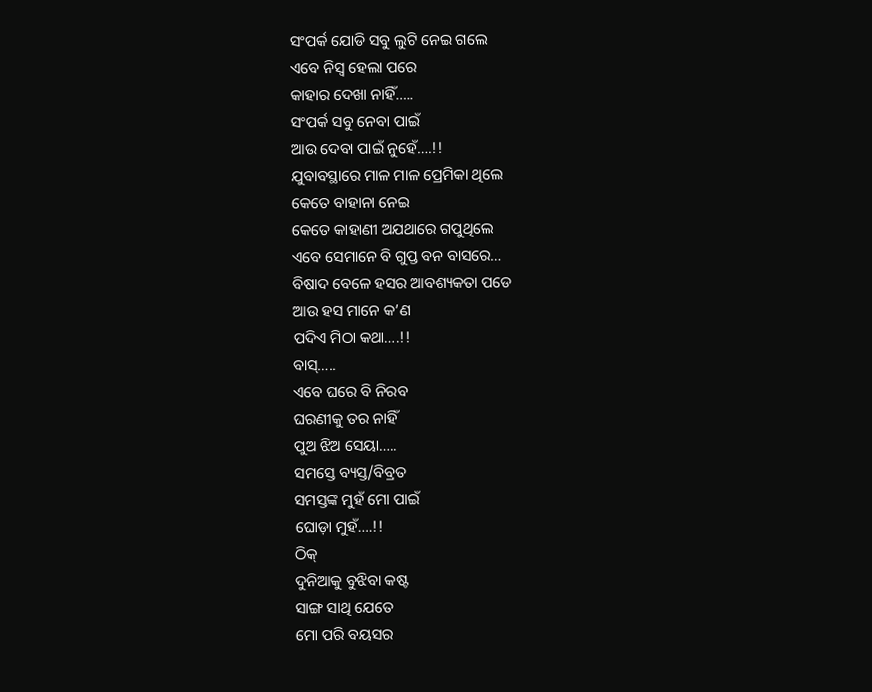ସଂପର୍କ ଯୋଡି ସବୁ ଲୁଟି ନେଇ ଗଲେ
ଏବେ ନିସ୍ବ ହେଲା ପରେ
କାହାର ଦେଖା ନାହିଁ…..
ସଂପର୍କ ସବୁ ନେବା ପାଇଁ
ଆଉ ଦେବା ପାଇଁ ନୁହେଁ….!!
ଯୁବାବସ୍ଥାରେ ମାଳ ମାଳ ପ୍ରେମିକା ଥିଲେ
କେତେ ବାହାନା ନେଇ
କେତେ କାହାଣୀ ଅଯଥାରେ ଗପୁଥିଲେ
ଏବେ ସେମାନେ ବି ଗୁପ୍ତ ବନ ବାସରେ…
ବିଷାଦ ବେଳେ ହସର ଆବଶ୍ୟକତା ପଡେ
ଆଉ ହସ ମାନେ କ’ଣ
ପଦିଏ ମିଠା କଥା….!!
ବାସ୍…..
ଏବେ ଘରେ ବି ନିରବ
ଘରଣୀକୁ ତର ନାହିଁ
ପୁଅ ଝିଅ ସେୟା…..
ସମସ୍ତେ ବ୍ୟସ୍ତ/ବିବ୍ରତ
ସମସ୍ତଙ୍କ ମୁହଁ ମୋ ପାଇଁ
ଘୋଡ଼ା ମୁହଁ….!!
ଠିକ୍
ଦୁନିଆକୁ ବୁଝିବା କଷ୍ଟ
ସାଙ୍ଗ ସାଥି ଯେତେ
ମୋ ପରି ବୟସର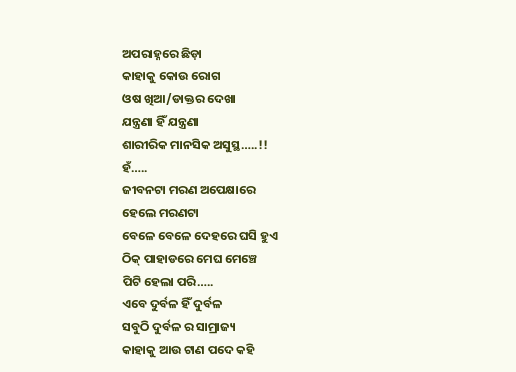ଅପରାହ୍ନରେ ଛିଡ଼ା
କାହାକୁ କୋଉ ରୋଗ
ଓଷ ଖିଆ/ଡାକ୍ତର ଦେଖା
ଯନ୍ତ୍ରଣା ହିଁ ଯନ୍ତ୍ରଣା
ଶାରୀରିକ ମାନସିକ ଅସୁସ୍ଥ…..!!
ହଁ…..
ଜୀବନଟା ମରଣ ଅପେକ୍ଷାରେ
ହେଲେ ମରଣଟା
ବେଳେ ବେଳେ ଦେହରେ ଘସି ହୁଏ
ଠିକ୍ ପାହାଡରେ ମେଘ ମେଞ୍ଚେ
ପିଟି ହେଲା ପରି…..
ଏବେ ଦୁର୍ବଳ ହିଁ ଦୁର୍ବଳ
ସବୁଠି ଦୁର୍ବଳ ର ସାମ୍ରାଜ୍ୟ
କାହାକୁ ଆଉ ଟାଣ ପଦେ କହି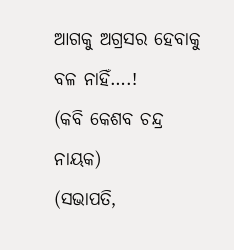ଆଗକୁ ଅଗ୍ରସର ହେବାକୁ ବଳ ନାହିଁ….!
(କବି କେଶବ ଚନ୍ଦ୍ର ନାୟକ)
(ସଭାପତି,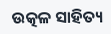ଉତ୍କଳ ସାହିତ୍ୟ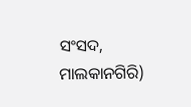ସଂସଦ, ମାଲକାନଗିରି)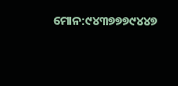ମୋନ:୯୪୩୭୭୭୯୪୪୭